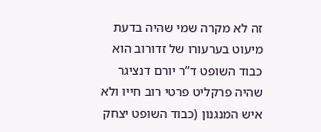זה לא מקרה שמי שהיה בדעת מיעוט בערעורו של זדורוב הוא כבוד השופט ד”ר יורם דנציגר שהיה פרקליט פרטי רוב חייו ולא איש המנגנון (כבוד השופט יצחק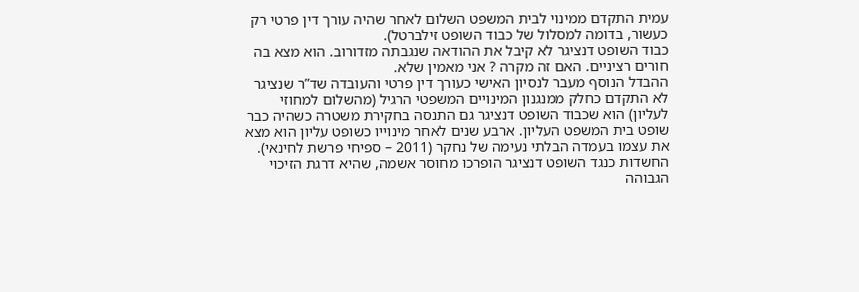עמית התקדם ממינוי לבית המשפט השלום לאחר שהיה עורך דין פרטי רק כעשור, בדומה למסלול של כבוד השופט זילברטל).
כבוד השופט דנציגר לא קיבל את ההודאה שנגבתה מזדורוב. הוא מצא בה חורים רציניים. האם זה מקרה ? אני מאמין שלא.
ההבדל הנוסף מעבר לנסיון האישי כעורך דין פרטי והעובדה שד”ר שנציגר לא התקדם כחלק ממנגנון המינויים המשפטי הרגיל (מהשלום למחוזי לעליון) הוא שכבוד השופט דנציגר גם התנסה בחקירת משטרה כשהיה כבר שופט בית המשפט העליון. ארבע שנים לאחר מינוייו כשופט עליון הוא מצא את עצמו בעמדה הבלתי נעימה של נחקר (2011 – ספיחי פרשת לחינאי). החשדות כנגד השופט דנציגר הופרכו מחוסר אשמה, שהיא דרגת הזיכוי הגבוהה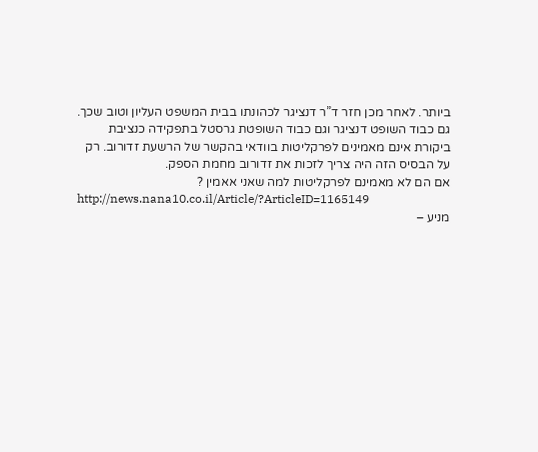ביותר. לאחר מכן חזר ד”ר דנציגר לכהונתו בבית המשפט העליון וטוב שכך.
גם כבוד השופט דנציגר וגם כבוד השופטת גרסטל בתפקידה כנציבת ביקורת אינם מאמינים לפרקליטות בוודאי בהקשר של הרשעת זדורוב. רק על הבסיס הזה היה צריך לזכות את זדורוב מחמת הספק.
אם הם לא מאמינם לפרקליטות למה שאני אאמין ?
http://news.nana10.co.il/Article/?ArticleID=1165149
מניע –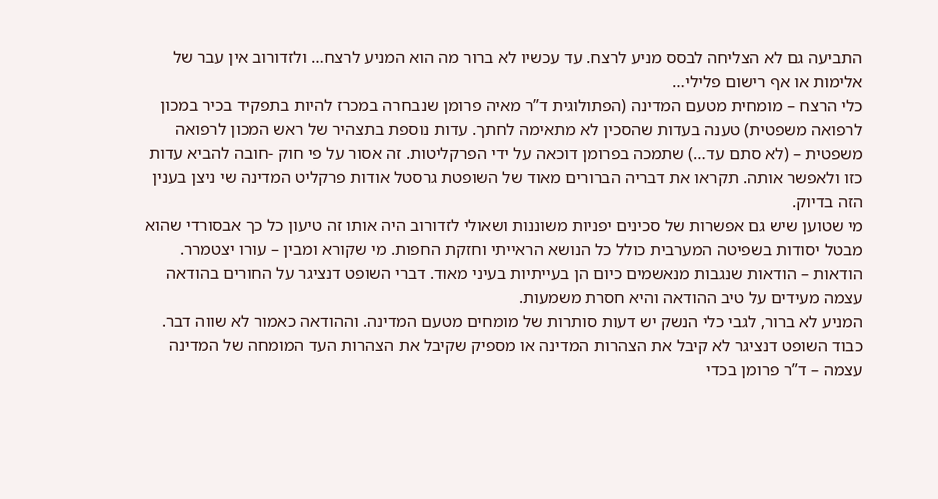התביעה גם לא הצליחה לבסס מניע לרצח. עד עכשיו לא ברור מה הוא המניע לרצח… ולזדורוב אין עבר של אלימות או אף רישום פלילי…
כלי הרצח – מומחית מטעם המדינה (הפתולוגית ד”ר מאיה פרומן שנבחרה במכרז להיות בתפקיד בכיר במכון לרפואה משפטית) טענה בעדות שהסכין לא מתאימה לחתך. עדות נוספת בתצהיר של ראש המכון לרפואה משפטית – (לא סתם עד…) שתמכה בפרומן דוכאה על ידי הפרקליטות. זה אסור על פי חוק -חובה להביא עדות כזו ולאפשר אותה. תקראו את דבריה הברורים מאוד של השופטת גרסטל אודות פרקליט המדינה שי ניצן בענין הזה בדיוק.
מי שטוען שיש גם אפשרות של סכינים יפניות משוננות ושאולי לזדורוב היה אותו זה טיעון כל כך אבסורדי שהוא מבטל יסודות בשפיטה המערבית כולל כל הנושא הראייתי וחזקת החפות. מי שקורא ומבין – עורו יצטמרר.
הודאות – הודאות שנגבות מנאשמים כיום הן בעייתיות בעיני מאוד. דברי השופט דנציגר על החורים בהודאה עצמה מעידים על טיב ההודאה והיא חסרת משמעות.
המניע לא ברור, לגבי כלי הנשק יש דעות סותרות של מומחים מטעם המדינה. וההודאה כאמור לא שווה דבר.
כבוד השופט דנציגר לא קיבל את הצהרות המדינה או מספיק שקיבל את הצהרות העד המומחה של המדינה עצמה – ד”ר פרומן בכדי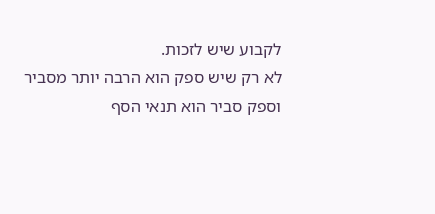לקבוע שיש לזכות.
לא רק שיש ספק הוא הרבה יותר מסביר וספק סביר הוא תנאי הסף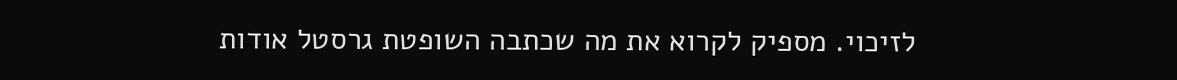לזיכוי. מספיק לקרוא את מה שכתבה השופטת גרסטל אודות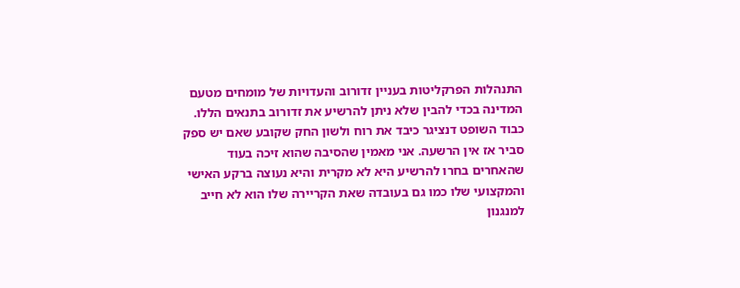התנהלות הפרקליטות בעניין זדורוב והעדויות של מומחים מטעם המדינה בכדי להבין שלא ניתן להרשיע את זדורוב בתנאים הללו.
כבוד השופט דנציגר כיבד את רוח ולשון החק שקובע שאם יש ספק סביר אז אין הרשעה. אני מאמין שהסיבה שהוא זיכה בעוד שהאחרים בחרו להרשיע היא לא מקרית והיא נעוצה ברקע האישי והמקצועי שלו כמו גם בעובדה שאת הקריירה שלו הוא לא חייב למנגנון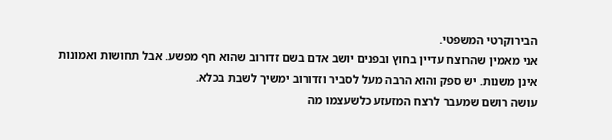הבירוקרטי המשפטי.
אני מאמין שהרוצח עדיין בחוץ ובפנים יושב אדם בשם זדורוב שהוא חף מפשע. אבל תחושות ואמונות אינן משנות. יש ספק והוא הרבה מעל לסביר וזדורוב ימשיך לשבת בכלא.
עושה רושם שמעבר לרצח המזעזע כלשעצמו מה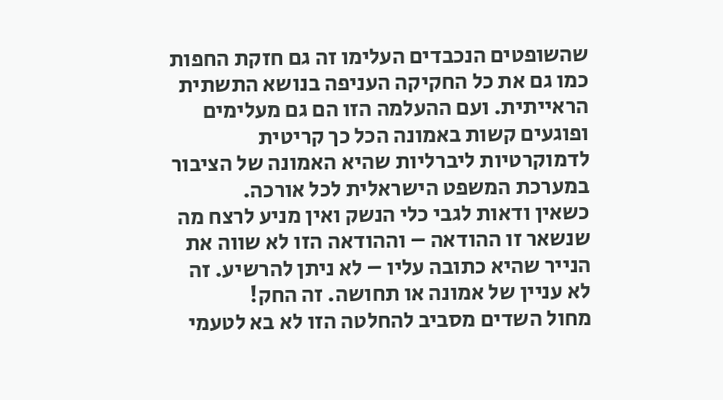שהשופטים הנכבדים העלימו זה גם חזקת החפות כמו גם את כל החקיקה העניפה בנושא התשתית הראייתית. ועם ההעלמה הזו הם גם מעלימים ופוגעים קשות באמונה הכל כך קריטית לדמוקרטיות ליברליות שהיא האמונה של הציבור במערכת המשפט הישראלית לכל אורכה.
כשאין ודאות לגבי כלי הנשק ואין מניע לרצח מה שנשאר זו ההודאה – וההודאה הזו לא שווה את הנייר שהיא כתובה עליו – לא ניתן להרשיע. זה לא עניין של אמונה או תחושה. זה החק!
מחול השדים מסביב להחלטה הזו לא בא לטעמי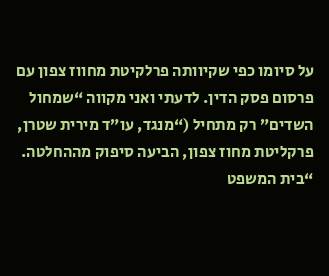על סיומו כפי שקיוותה פרלקיטת מחווז צפון עם פרסום פסק הדין. לדעתי ואני מקווה “שמחול השדים” רק מתחיל (“מנגד, עו”ד מירית שטרן, פרקליטת מחוז צפון, הביעה סיפוק מההחלטה. “בית המשפט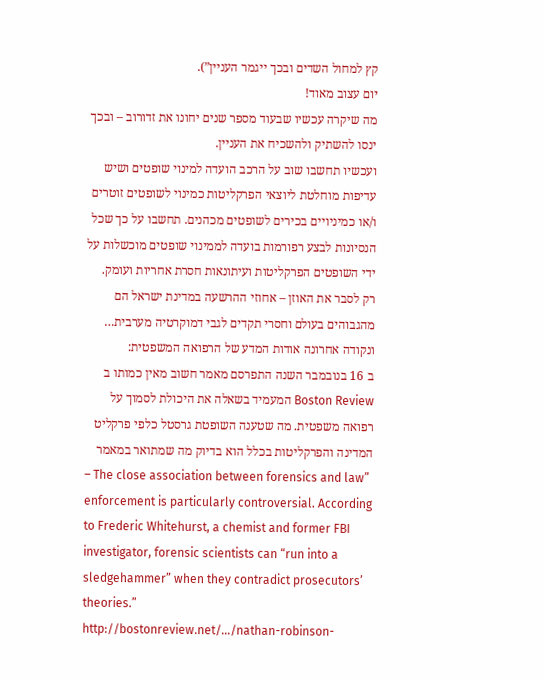קץ למחול השדים ובכך ייגמר העניין”).
יום עצוב מאוד!
מה שיקרה עכשיו שבעוד מספר שנים יחונו את זדורוב – ובכך ינסו להשתיק ולהשכיח את העניין.
ועכשיו תחשבו שוב על הרכב הועדה למינוי שופטים ושיש עדיפות מוחלטת ליוצאי הפרקליטות כמינוי לשופטים זוטרים ו/או כמיניויים בכירים לשופטים מכהנים. תחשבו על כך שכל הנסיונות לבצע רפורמות בועדה לממינוי שופטים מוכשלות על ידי השופטים הפרקליטות ועיתונאות חסרת אחריות ועומק.
רק לסבר את האוזן – אחוזי ההרשעה במדינת ישראל הם מהגבוהים בעולם וחסרי תקדים לגבי דמוקרטיה מערבית…
ונקודה אחרונה אודות המדע של הרפואה המשפטית:
ב 16 בנובמבר השנה התפרסם מאמר חשוב מאין כמותו ב Boston Review המעמיד בשאלה את היכולת לסמוך על רפואה משפטית. מה שטענה השופטת גרסטל כלפי פרקליט המדינה והפרקליטות בכלל הוא בדיוק מה שמתואר במאמר
– The close association between forensics and law” enforcement is particularly controversial. According to Frederic Whitehurst, a chemist and former FBI investigator, forensic scientists can “run into a sledgehammer” when they contradict prosecutors’ theories.”
http://bostonreview.net/…/nathan-robinson-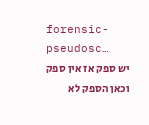forensic-pseudosc…
יש ספק אז אין ספק וכאן הספק לא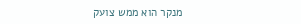מנקר הוא ממש צועק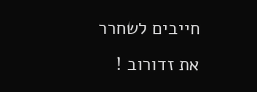חייבים לשחרר את זדורוב !